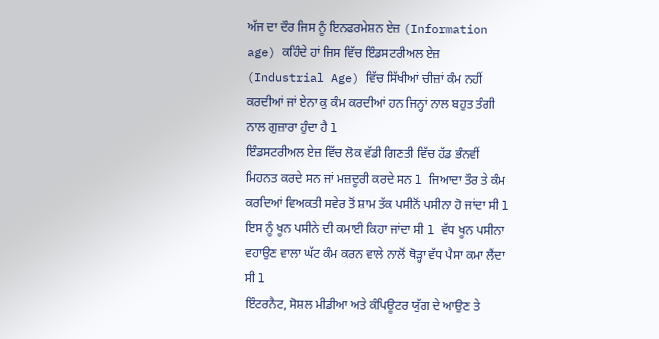ਅੱਜ ਦਾ ਦੌਰ ਜਿਸ ਨੂੰ ਇਨਫਰਮੇਸ਼ਨ ਏਜ਼ (Information age) ਕਹਿੰਦੇ ਹਾਂ ਜਿਸ ਵਿੱਚ ਇੰਡਸਟਰੀਅਲ ਏਜ਼ (Industrial Age) ਵਿੱਚ ਸਿੱਖੀਆਂ ਚੀਜ਼ਾਂ ਕੰਮ ਨਹੀਂ ਕਰਦੀਆਂ ਜਾਂ ਏਨਾ ਕੁ ਕੰਮ ਕਰਦੀਆਂ ਹਨ ਜਿਨ੍ਹਾਂ ਨਾਲ ਬਹੁਤ ਤੰਗੀ ਨਾਲ ਗੁਜ਼ਾਰਾ ਹੁੰਦਾ ਹੈ l
ਇੰਡਸਟਰੀਅਲ ਏਜ਼ ਵਿੱਚ ਲੋਕ ਵੱਡੀ ਗਿਣਤੀ ਵਿੱਚ ਹੱਡ ਭੰਨਵੀਂ ਮਿਹਨਤ ਕਰਦੇ ਸਨ ਜਾਂ ਮਜ਼ਦੂਰੀ ਕਰਦੇ ਸਨ l ਜਿਆਦਾ ਤੌਰ ਤੇ ਕੰਮ ਕਰਦਿਆਂ ਵਿਅਕਤੀ ਸਵੇਰ ਤੋਂ ਸ਼ਾਮ ਤੱਕ ਪਸੀਨੋਂ ਪਸੀਨਾ ਹੋ ਜਾਂਦਾ ਸੀ l ਇਸ ਨੂੰ ਖੂਨ ਪਸੀਨੇ ਦੀ ਕਮਾਈ ਕਿਹਾ ਜਾਂਦਾ ਸੀ l ਵੱਧ ਖੂਨ ਪਸੀਨਾ ਵਹਾਉਣ ਵਾਲਾ ਘੱਟ ਕੰਮ ਕਰਨ ਵਾਲੇ ਨਾਲੋਂ ਥੋੜ੍ਹਾ ਵੱਧ ਪੈਸਾ ਕਮਾ ਲੈਂਦਾ ਸੀ l
ਇੰਟਰਨੈਟ, ਸੋਸ਼ਲ ਮੀਡੀਆ ਅਤੇ ਕੰਪਿਊਟਰ ਯੁੱਗ ਦੇ ਆਉਣ ਤੇ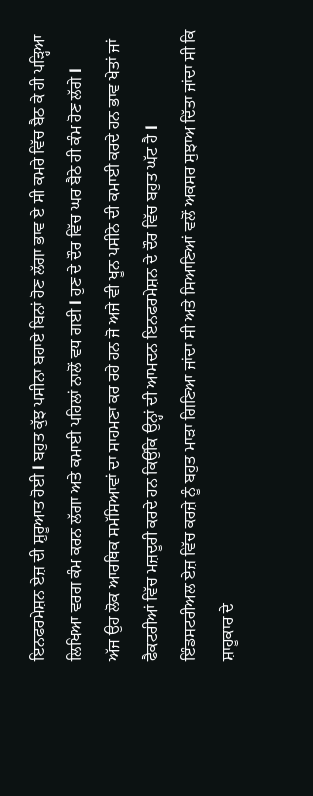ਇਨਫਰਮੇਸ਼ਨ ਏਜ਼ ਦੀ ਸ਼ੁਰੂਆਤ ਹੋਈ l ਬਹੁਤ ਕੁੱਝ ਪਸੀਨਾ ਬਹਾਏ ਬਿਨਾਂ ਹੋਣ ਲੱਗਾ ਭਾਵ ਏ ਸੀ ਕਮਰੇ ਵਿੱਚ ਬੈਠ ਕੇ ਹੀ ਪੜ੍ਹਿਆ ਲਿਖਿਆ ਵਰਗ ਕੰਮ ਕਰਨ ਲੱਗਾ ਅਤੇ ਕਮਾਈ ਪਹਿਲਾਂ ਨਾਲੋਂ ਵਧ ਗਈ l ਹੁਣ ਦੇ ਦੌਰ ਵਿੱਚ ਘਰ ਬੈਠੇ ਹੀ ਕੰਮ ਹੋਣ ਲੱਗੇ l
ਅੱਜ ਉਹ ਲੋਕ ਆਰਥਿਕ ਸਮੱਸਿਆਵਾਂ ਦਾ ਸਾਹਮਣਾ ਕਰ ਰਹੇ ਹਨ ਜੋ ਅਜੇ ਵੀ ਖੂਨ ਪਸੀਨੇ ਦੀ ਕਮਾਈ ਕਰਦੇ ਹਨ ਭਾਵ ਖੇਤਾਂ ਜਾਂ ਫੈਕਟਰੀਆਂ ਵਿੱਚ ਮਜ਼ਦੂਰੀ ਕਰਦੇ ਹਨ ਕਿਉਂਕਿ ਉਨ੍ਹਾਂ ਦੀ ਆਮਦਨ ਇਨਫਰਮੇਸ਼ਨ ਦੇ ਦੌਰ ਵਿੱਚ ਬਹੁਤ ਘੱਟ ਹੈ l
ਇੰਡਸਟਰੀਅਲ ਏਜ਼ ਵਿੱਚ ਕਰਜ਼ੇ ਨੂੰ ਬਹੁਤ ਮਾੜਾ ਗਿਣਿਆ ਜਾਂਦਾ ਸੀ ਅਤੇ ਸਿਆਣਿਆਂ ਵਲੋਂ ਅਕਸਰ ਸੁਝਾਅ ਦਿੱਤਾ ਜਾਂਦਾ ਸੀ ਕਿ ਸ਼ਾਹੂਕਾਰ ਦੇ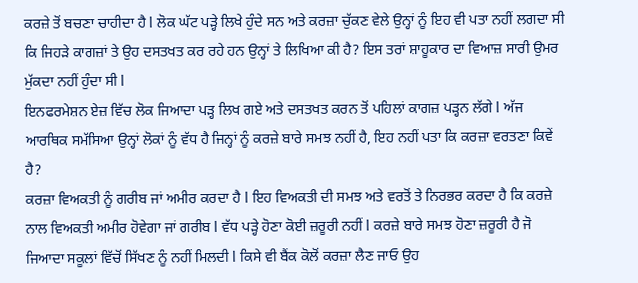ਕਰਜ਼ੇ ਤੋਂ ਬਚਣਾ ਚਾਹੀਦਾ ਹੈ l ਲੋਕ ਘੱਟ ਪੜ੍ਹੇ ਲਿਖੇ ਹੁੰਦੇ ਸਨ ਅਤੇ ਕਰਜ਼ਾ ਚੁੱਕਣ ਵੇਲੇ ਉਨ੍ਹਾਂ ਨੂੰ ਇਹ ਵੀ ਪਤਾ ਨਹੀਂ ਲਗਦਾ ਸੀ ਕਿ ਜਿਹੜੇ ਕਾਗਜ਼ਾਂ ਤੇ ਉਹ ਦਸਤਖਤ ਕਰ ਰਹੇ ਹਨ ਉਨ੍ਹਾਂ ਤੇ ਲਿਖਿਆ ਕੀ ਹੈ? ਇਸ ਤਰਾਂ ਸ਼ਾਹੂਕਾਰ ਦਾ ਵਿਆਜ਼ ਸਾਰੀ ਉਮਰ ਮੁੱਕਦਾ ਨਹੀਂ ਹੁੰਦਾ ਸੀ l
ਇਨਫਰਮੇਸ਼ਨ ਏਜ਼ ਵਿੱਚ ਲੋਕ ਜਿਆਦਾ ਪੜ੍ਹ ਲਿਖ ਗਏ ਅਤੇ ਦਸਤਖਤ ਕਰਨ ਤੋਂ ਪਹਿਲਾਂ ਕਾਗਜ਼ ਪੜ੍ਹਨ ਲੱਗੇ l ਅੱਜ ਆਰਥਿਕ ਸਮੱਸਿਆ ਉਨ੍ਹਾਂ ਲੋਕਾਂ ਨੂੰ ਵੱਧ ਹੈ ਜਿਨ੍ਹਾਂ ਨੂੰ ਕਰਜ਼ੇ ਬਾਰੇ ਸਮਝ ਨਹੀਂ ਹੈ, ਇਹ ਨਹੀਂ ਪਤਾ ਕਿ ਕਰਜ਼ਾ ਵਰਤਣਾ ਕਿਵੇਂ ਹੈ?
ਕਰਜ਼ਾ ਵਿਅਕਤੀ ਨੂੰ ਗਰੀਬ ਜਾਂ ਅਮੀਰ ਕਰਦਾ ਹੈ l ਇਹ ਵਿਅਕਤੀ ਦੀ ਸਮਝ ਅਤੇ ਵਰਤੋਂ ਤੇ ਨਿਰਭਰ ਕਰਦਾ ਹੈ ਕਿ ਕਰਜ਼ੇ ਨਾਲ ਵਿਅਕਤੀ ਅਮੀਰ ਹੋਵੇਗਾ ਜਾਂ ਗਰੀਬ l ਵੱਧ ਪੜ੍ਹੇ ਹੋਣਾ ਕੋਈ ਜ਼ਰੂਰੀ ਨਹੀਂ l ਕਰਜ਼ੇ ਬਾਰੇ ਸਮਝ ਹੋਣਾ ਜ਼ਰੂਰੀ ਹੈ ਜੋ ਜਿਆਦਾ ਸਕੂਲਾਂ ਵਿੱਚੋਂ ਸਿੱਖਣ ਨੂੰ ਨਹੀਂ ਮਿਲਦੀ l ਕਿਸੇ ਵੀ ਬੈਂਕ ਕੋਲੋਂ ਕਰਜ਼ਾ ਲੈਣ ਜਾਓ ਉਹ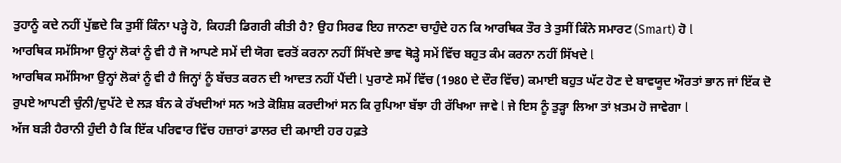ਤੁਹਾਨੂੰ ਕਦੇ ਨਹੀਂ ਪੁੱਛਦੇ ਕਿ ਤੁਸੀਂ ਕਿੰਨਾ ਪੜ੍ਹੇ ਹੋ, ਕਿਹੜੀ ਡਿਗਰੀ ਕੀਤੀ ਹੈ? ਉਹ ਸਿਰਫ ਇਹ ਜਾਨਣਾ ਚਾਹੁੰਦੇ ਹਨ ਕਿ ਆਰਥਿਕ ਤੌਰ ਤੇ ਤੁਸੀਂ ਕਿੰਨੇ ਸਮਾਰਟ (Smart) ਹੋ l
ਆਰਥਿਕ ਸਮੱਸਿਆ ਉਨ੍ਹਾਂ ਲੋਕਾਂ ਨੂੰ ਵੀ ਹੈ ਜੋ ਆਪਣੇ ਸਮੇਂ ਦੀ ਯੋਗ ਵਰਤੋਂ ਕਰਨਾ ਨਹੀਂ ਸਿੱਖਦੇ ਭਾਵ ਥੋੜ੍ਹੇ ਸਮੇਂ ਵਿੱਚ ਬਹੁਤ ਕੰਮ ਕਰਨਾ ਨਹੀਂ ਸਿੱਖਦੇ l
ਆਰਥਿਕ ਸਮੱਸਿਆ ਉਨ੍ਹਾਂ ਲੋਕਾਂ ਨੂੰ ਵੀ ਹੈ ਜਿਨ੍ਹਾਂ ਨੂੰ ਬੱਚਤ ਕਰਨ ਦੀ ਆਦਤ ਨਹੀਂ ਪੈਂਦੀ l ਪੁਰਾਣੇ ਸਮੇਂ ਵਿੱਚ (1980 ਦੇ ਦੌਰ ਵਿੱਚ) ਕਮਾਈ ਬਹੁਤ ਘੱਟ ਹੋਣ ਦੇ ਬਾਵਯੂਦ ਔਰਤਾਂ ਭਾਨ ਜਾਂ ਇੱਕ ਦੋ ਰੁਪਏ ਆਪਣੀ ਚੁੰਨੀ/ਦੁਪੱਟੇ ਦੇ ਲੜ ਬੰਨ ਕੇ ਰੱਖਦੀਆਂ ਸਨ ਅਤੇ ਕੋਸ਼ਿਸ਼ ਕਰਦੀਆਂ ਸਨ ਕਿ ਰੁਪਿਆ ਬੱਝਾ ਹੀ ਰੱਖਿਆ ਜਾਵੇ l ਜੇ ਇਸ ਨੂੰ ਤੁੜ੍ਹਾ ਲਿਆ ਤਾਂ ਖ਼ਤਮ ਹੋ ਜਾਵੇਗਾ l
ਅੱਜ ਬੜੀ ਹੈਰਾਨੀ ਹੁੰਦੀ ਹੈ ਕਿ ਇੱਕ ਪਰਿਵਾਰ ਵਿੱਚ ਹਜ਼ਾਰਾਂ ਡਾਲਰ ਦੀ ਕਮਾਈ ਹਰ ਹਫ਼ਤੇ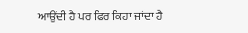ਆਉਂਦੀ ਹੈ ਪਰ ਫਿਰ ਕਿਹਾ ਜਾਂਦਾ ਹੈ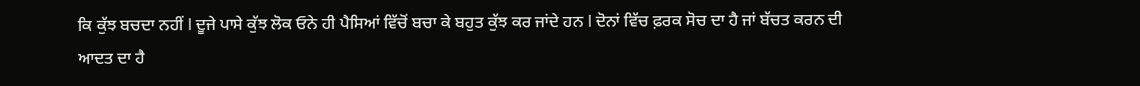ਕਿ ਕੁੱਝ ਬਚਦਾ ਨਹੀਂ l ਦੂਜੇ ਪਾਸੇ ਕੁੱਝ ਲੋਕ ਓਨੇ ਹੀ ਪੈਸਿਆਂ ਵਿੱਚੋਂ ਬਚਾ ਕੇ ਬਹੁਤ ਕੁੱਝ ਕਰ ਜਾਂਦੇ ਹਨ l ਦੋਨਾਂ ਵਿੱਚ ਫ਼ਰਕ ਸੋਚ ਦਾ ਹੈ ਜਾਂ ਬੱਚਤ ਕਰਨ ਦੀ ਆਦਤ ਦਾ ਹੈ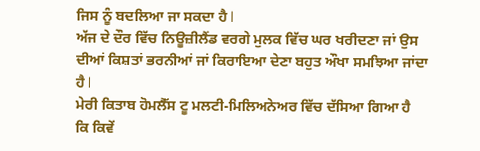ਜਿਸ ਨੂੰ ਬਦਲਿਆ ਜਾ ਸਕਦਾ ਹੈ l
ਅੱਜ ਦੇ ਦੌਰ ਵਿੱਚ ਨਿਊਜ਼ੀਲੈਂਡ ਵਰਗੇ ਮੁਲਕ ਵਿੱਚ ਘਰ ਖਰੀਦਣਾ ਜਾਂ ਉਸ ਦੀਆਂ ਕਿਸ਼ਤਾਂ ਭਰਨੀਆਂ ਜਾਂ ਕਿਰਾਇਆ ਦੇਣਾ ਬਹੁਤ ਔਖਾ ਸਮਝਿਆ ਜਾਂਦਾ ਹੈ l
ਮੇਰੀ ਕਿਤਾਬ ਹੋਮਲੈੱਸ ਟੂ ਮਲਟੀ-ਮਿਲਿਅਨੇਅਰ ਵਿੱਚ ਦੱਸਿਆ ਗਿਆ ਹੈ ਕਿ ਕਿਵੇਂ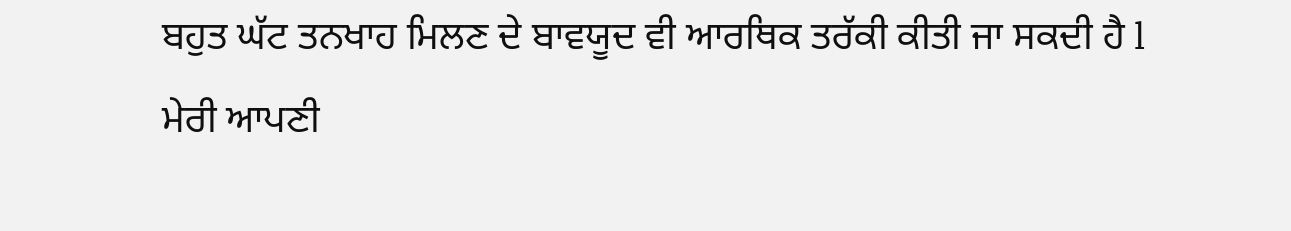ਬਹੁਤ ਘੱਟ ਤਨਖਾਹ ਮਿਲਣ ਦੇ ਬਾਵਯੂਦ ਵੀ ਆਰਥਿਕ ਤਰੱਕੀ ਕੀਤੀ ਜਾ ਸਕਦੀ ਹੈ l
ਮੇਰੀ ਆਪਣੀ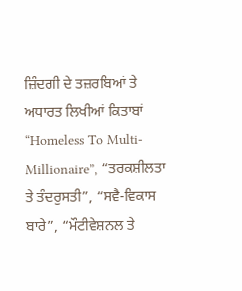ਜ਼ਿੰਦਗੀ ਦੇ ਤਜ਼ਰਬਿਆਂ ਤੇ ਅਧਾਰਤ ਲਿਖੀਆਂ ਕਿਤਾਬਾਂ “Homeless To Multi-Millionaire”, “ਤਰਕਸ਼ੀਲਤਾ ਤੇ ਤੰਦਰੁਸਤੀ”, “ਸਵੈ-ਵਿਕਾਸ ਬਾਰੇ”, “ਮੌਟੀਵੇਸ਼ਨਲ ਤੇ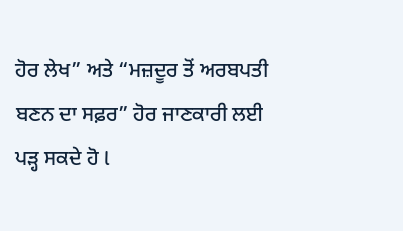ਹੋਰ ਲੇਖ” ਅਤੇ “ਮਜ਼ਦੂਰ ਤੋਂ ਅਰਬਪਤੀ ਬਣਨ ਦਾ ਸਫ਼ਰ” ਹੋਰ ਜਾਣਕਾਰੀ ਲਈ ਪੜ੍ਹ ਸਕਦੇ ਹੋ l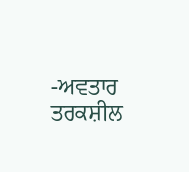-ਅਵਤਾਰ ਤਰਕਸ਼ੀਲ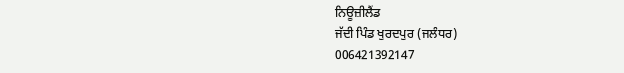ਨਿਊਜ਼ੀਲੈਂਡ
ਜੱਦੀ ਪਿੰਡ ਖੁਰਦਪੁਰ (ਜਲੰਧਰ)
006421392147